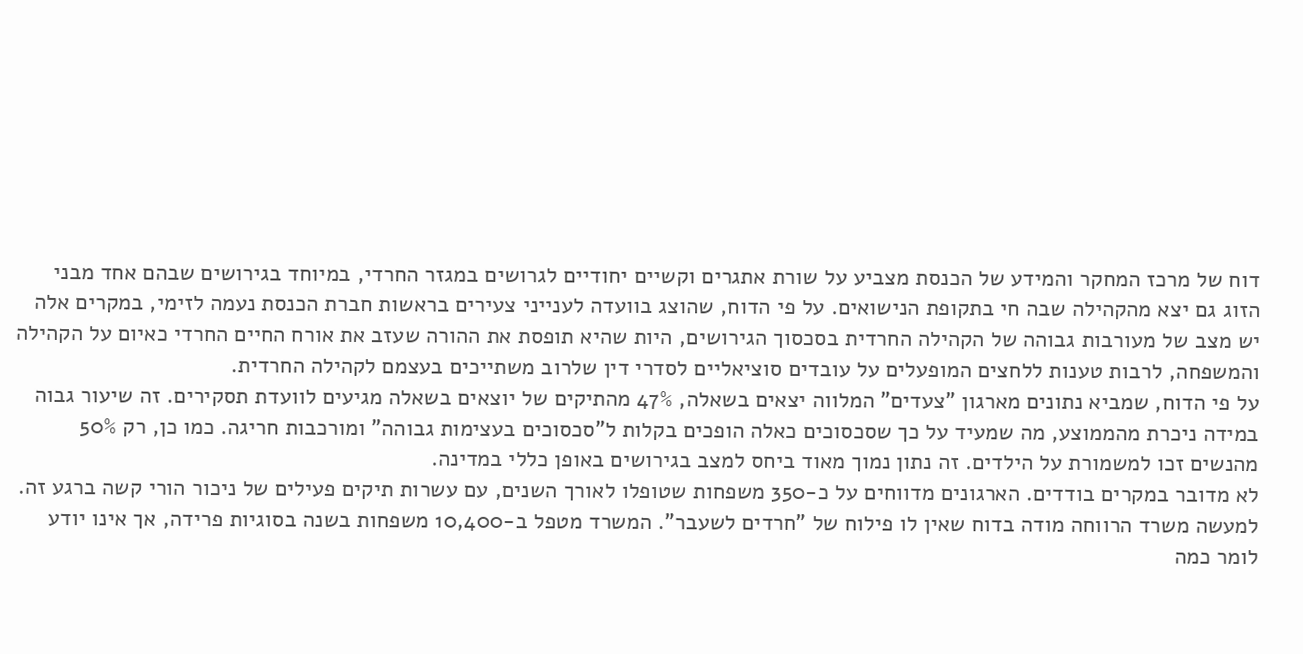דוח של מרכז המחקר והמידע של הכנסת מצביע על שורת אתגרים וקשיים יחודיים לגרושים במגזר החרדי, במיוחד בגירושים שבהם אחד מבני הזוג גם יצא מהקהילה שבה חי בתקופת הנישואים. על פי הדוח, שהוצג בוועדה לענייני צעירים בראשות חברת הכנסת נעמה לזימי, במקרים אלה יש מצב של מעורבות גבוהה של הקהילה החרדית בסכסוך הגירושים, היות שהיא תופסת את ההורה שעזב את אורח החיים החרדי כאיום על הקהילה והמשפחה, לרבות טענות ללחצים המופעלים על עובדים סוציאליים לסדרי דין שלרוב משתייכים בעצמם לקהילה החרדית.
על פי הדוח, שמביא נתונים מארגון "צעדים" המלווה יצאים בשאלה, 47% מהתיקים של יוצאים בשאלה מגיעים לוועדת תסקירים. זה שיעור גבוה במידה ניכרת מהממוצע, מה שמעיד על כך שסכסוכים כאלה הופכים בקלות ל"סכסוכים בעצימות גבוהה" ומורכבות חריגה. כמו כן, רק 50% מהנשים זכו למשמורת על הילדים. זה נתון נמוך מאוד ביחס למצב בגירושים באופן כללי במדינה.
לא מדובר במקרים בודדים. הארגונים מדווחים על כ-350 משפחות שטופלו לאורך השנים, עם עשרות תיקים פעילים של ניכור הורי קשה ברגע זה. למעשה משרד הרווחה מודה בדוח שאין לו פילוח של "חרדים לשעבר". המשרד מטפל ב-10,400 משפחות בשנה בסוגיות פרידה, אך אינו יודע לומר כמה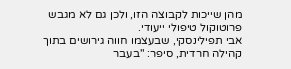מהן שייכות לקבוצה הזו, ולכן גם לא מגבש פרוטוקול טיפולי ייעודי.
אבי תפילינסקי, שבעצמו חווה גירושים בתוך קהילה חרדית, סיפר: "בעבר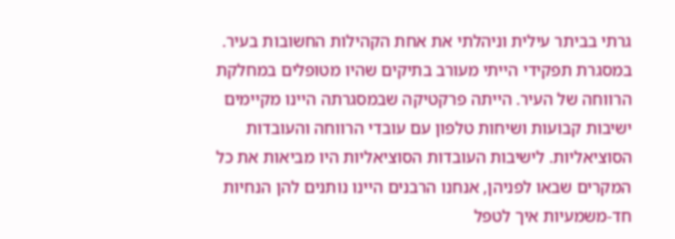גרתי בביתר עילית וניהלתי את אחת הקהילות החשובות בעיר. במסגרת תפקידי הייתי מעורב בתיקים שהיו מטופלים במחלקת הרווחה של העיר. הייתה פרקטיקה שבמסגרתה היינו מקיימים ישיבות קבועות ושיחות טלפון עם עובדי הרווחה והעובדות הסוציאליות. לישיבות העובדות הסוציאליות היו מביאות את כל המקרים שבאו לפניהן, אנחנו הרבנים היינו נותנים להן הנחיות חד-משמעיות איך לטפל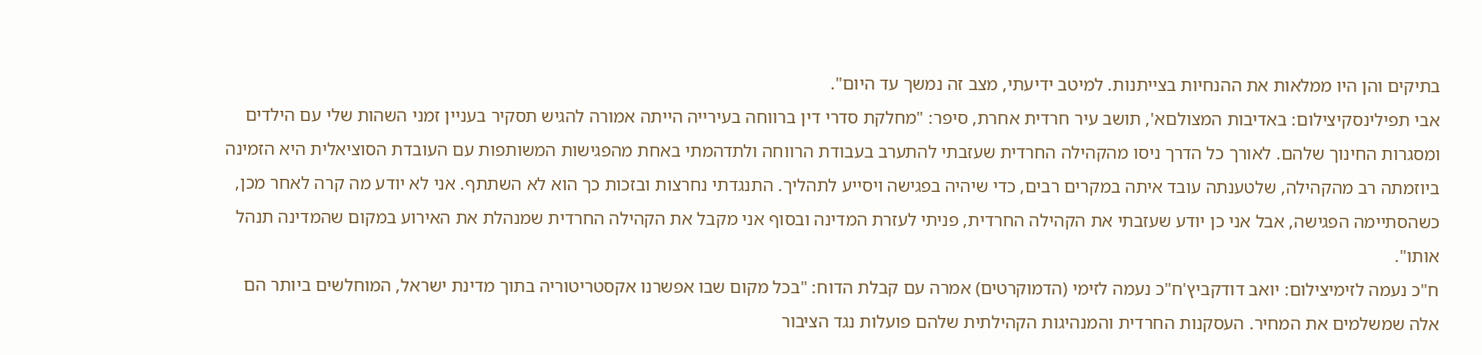בתיקים והן היו ממלאות את ההנחיות בצייתנות. למיטב ידיעתי, מצב זה נמשך עד היום".
אבי תפילינסקיצילום: באדיבות המצולםא', תושב עיר חרדית אחרת, סיפר: "מחלקת סדרי דין ברווחה בעירייה הייתה אמורה להגיש תסקיר בעניין זמני השהות שלי עם הילדים ומסגרות החינוך שלהם. לאורך כל הדרך ניסו מהקהילה החרדית שעזבתי להתערב בעבודת הרווחה ולתדהמתי באחת מהפגישות המשותפות עם העובדת הסוציאלית היא הזמינה ביוזמתה רב מהקהילה, שלטענתה עובד איתה במקרים רבים, כדי שיהיה בפגישה ויסייע לתהליך. התנגדתי נחרצות ובזכות כך הוא לא השתתף. אני לא יודע מה קרה לאחר מכן, כשהסתיימה הפגישה, אבל אני כן יודע שעזבתי את הקהילה החרדית, פניתי לעזרת המדינה ובסוף אני מקבל את הקהילה החרדית שמנהלת את האירוע במקום שהמדינה תנהל אותו".
ח"כ נעמה לזימיצילום: יואב דודקביץ'ח"כ נעמה לזימי (הדמוקרטים) אמרה עם קבלת הדוח: "בכל מקום שבו אפשרנו אקסטריטוריה בתוך מדינת ישראל, המוחלשים ביותר הם אלה שמשלמים את המחיר. העסקנות החרדית והמנהיגות הקהילתית שלהם פועלות נגד הציבור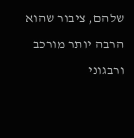שלהם, ציבור שהוא הרבה יותר מורכב ורבגוני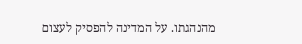מהנהגתו. על המדינה להפסיק לעצום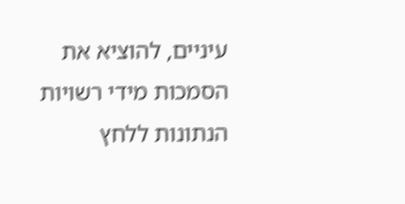עיניים, להוציא את הסמכות מידי רשויות הנתונות ללחץ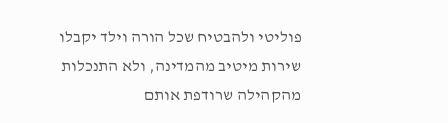פוליטי ולהבטיח שכל הורה וילד יקבלו שירות מיטיב מהמדינה, ולא התנכלות מהקהילה שרודפת אותם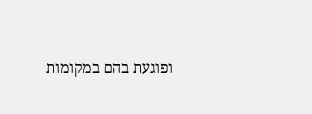ופוגעת בהם במקומות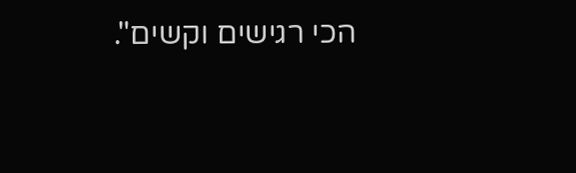הכי רגישים וקשים".